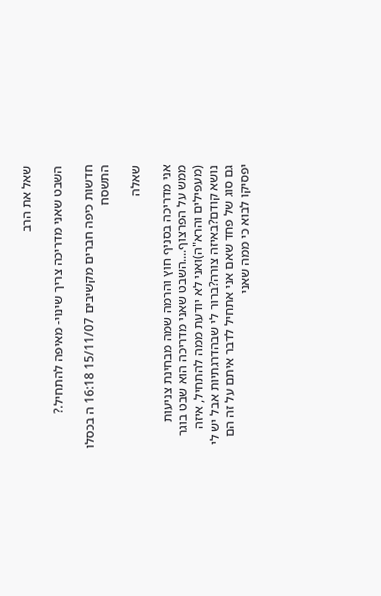שאל את הרב

השבט שאני מדריכה צריך שינוי- מאיפה להתחיל.?

חדשות כיפה חברים מקשיבים 15/11/07 16:18 ה בכסלו התשסח

שאלה

אני מדריכה בסניף חוץ והרמה שמה מבחינת צניעות ממש על הפרצוף....השבט שאני מדריכה הוא שבט בוגר (מעפילים והרא"ה)ואני לא יודעת ממה להתחיל, איזה נושא קודם?באיזה צורה?ברור לי שבהדרגתיות אבל יש לי גם סוג של פחד שאם אני אתחיל לדבר איתם על זה הם יפסיקו לבוא כי ממה שאני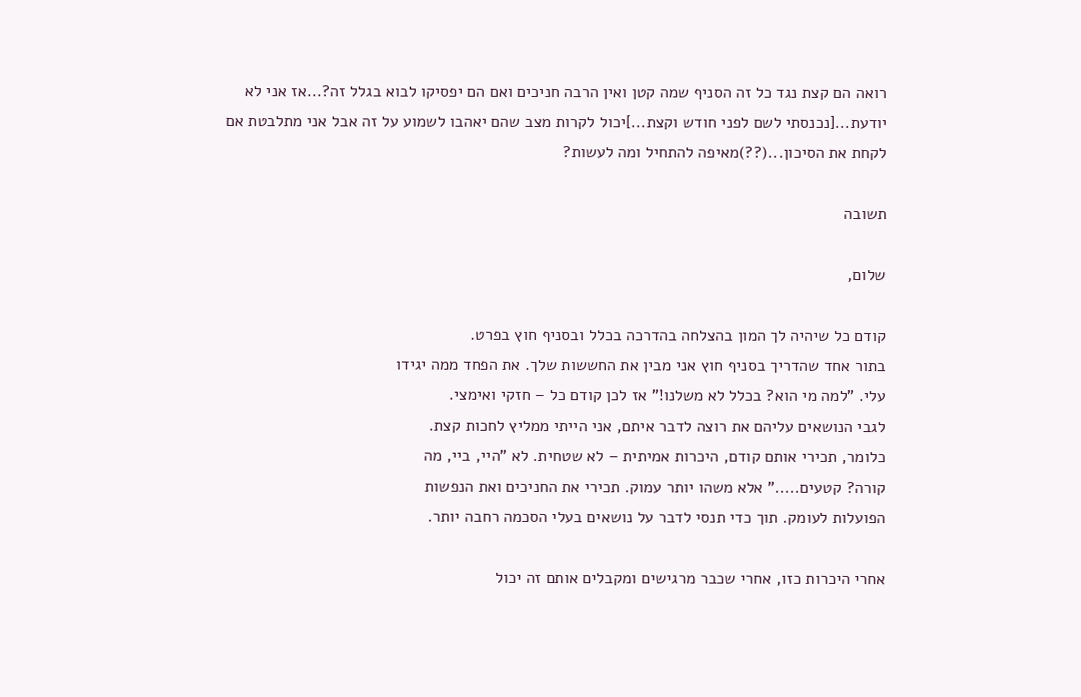רואה הם קצת נגד כל זה הסניף שמה קטן ואין הרבה חניכים ואם הם יפסיקו לבוא בגלל זה?...אז אני לא יודעת...[נכנסתי לשם לפני חודש וקצת...]יכול לקרות מצב שהם יאהבו לשמוע על זה אבל אני מתלבטת אם לקחת את הסיכון...(??)מאיפה להתחיל ומה לעשות?

תשובה

שלום,

קודם כל שיהיה לך המון בהצלחה בהדרכה בכלל ובסניף חוץ בפרט.
בתור אחד שהדריך בסניף חוץ אני מבין את החששות שלך. את הפחד ממה יגידו
עלי. "למה מי הוא? בכלל לא משלנו!" אז לכן קודם כל – חזקי ואימצי.
לגבי הנושאים עליהם את רוצה לדבר איתם, אני הייתי ממליץ לחכות קצת.
כלומר, תכירי אותם קודם, היכרות אמיתית – לא שטחית. לא "היי, ביי, מה
קורה? קטעים....." אלא משהו יותר עמוק. תכירי את החניכים ואת הנפשות
הפועלות לעומק. תוך כדי תנסי לדבר על נושאים בעלי הסכמה רחבה יותר.

אחרי היכרות כזו, אחרי שכבר מרגישים ומקבלים אותם זה יכול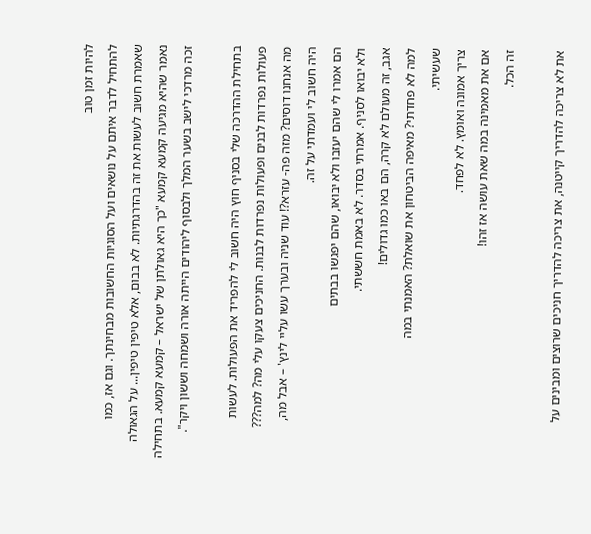להיות זמן טוב
להתחיל לדבר איתם על נושאים ועל הסוגיות החשובות מבחינתך. וגם אז, כמו
שאמרת חשוב לעשות את זה בהדרגתיות. לא בבום, אלא טיפין טיפין... על הגאולה
נאמר שהיא מגיעה קמעא קמעא "כך היא גאולתן של ישראל – קמעא קמעא. בתחילה
זכה מרדכי לישב בשער המלך ולבסוף ליהודים הייתה אורה ושמחה וששון ויקר".

בתחילת ההדרכה שלי בסניף חוץ היה חשוב לי להפריד את הפעולות. לעשות
פעולות נפרדות לבנים ופעולות נפרדות לבנות. החניכים צעקו עלי מה? למה???
מה אנחנו דוסים? מזה פה- עזרא?! עוד שניה ובערך עשו עליי לינץ' – אבל מה,
היה חשוב לי ועמדתי על זה.
הם אמרו לי שהם יעזבו ולא יבואו, שהם יפגשו בבתים
ולא יבואו לסניף. אמרתי בסדר. לא באמת חששתי.
אגב, זה מעולם לא קרה, הם באו כמו גדולים!
למה לא פחדתי? מאיפה הביטחון את שואלת? האמנתי במה
שעשיתי.
צריך אמונה ואומץ. לא לפחד.
אם את מאמינה במה שאת עושה אז זהו!
זה הכל.

את לא צריכה להדריך קייטנה, את צריכה להדריך חניכים שרוצים ומבינים על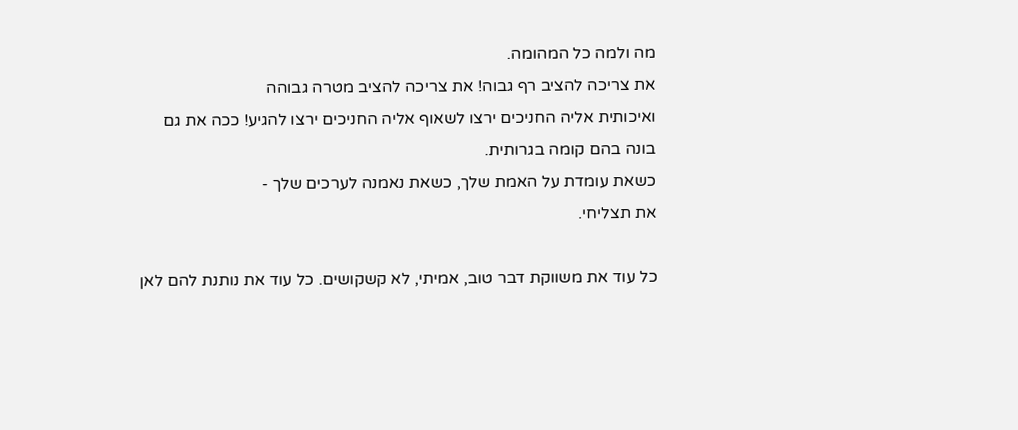מה ולמה כל המהומה.
את צריכה להציב רף גבוה! את צריכה להציב מטרה גבוהה
ואיכותית אליה החניכים ירצו לשאוף אליה החניכים ירצו להגיע! ככה את גם
בונה בהם קומה בגרותית.
כשאת עומדת על האמת שלך, כשאת נאמנה לערכים שלך -
את תצליחי.

כל עוד את משווקת דבר טוב, אמיתי, לא קשקושים. כל עוד את נותנת להם לאן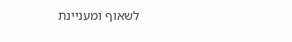לשאוף ומעניינת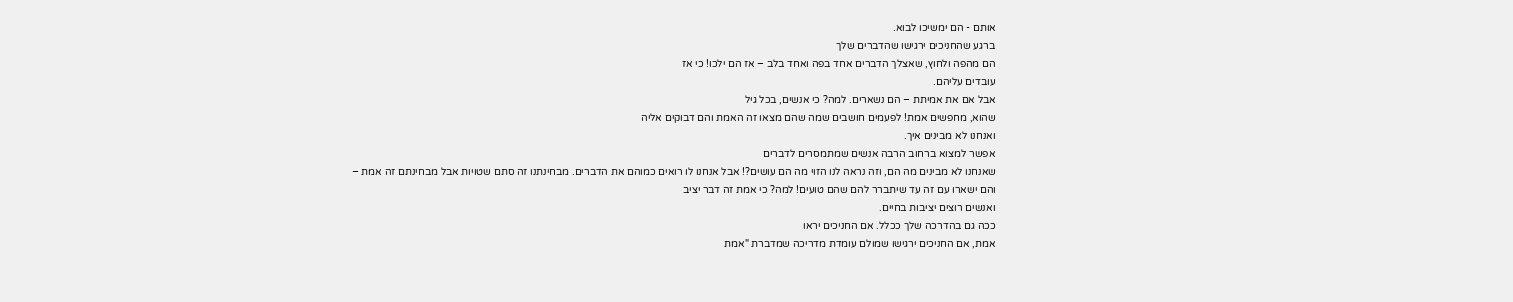אותם - הם ימשיכו לבוא.
ברגע שהחניכים ירגישו שהדברים שלך
הם מהפה ולחוץ, שאצלך הדברים אחד בפה ואחד בלב – אז הם ילכו! כי אז
עובדים עליהם.
אבל אם את אמיתת – הם נשארים. למה? כי אנשים, בכל גיל
שהוא, מחפשים אמת! לפעמים חושבים שמה שהם מצאו זה האמת והם דבוקים אליה
ואנחנו לא מבינים איך.
אפשר למצוא ברחוב הרבה אנשים שמתמסרים לדברים
שאנחנו לא מבינים מה הם, וזה נראה לנו הזוי מה הם עושים?! אבל אנחנו לו רואים כמוהם את הדברים. מבחינתנו זה סתם שטויות אבל מבחינתם זה אמת –
והם ישארו עם זה עד שיתברר להם שהם טועים! למה? כי אמת זה דבר יציב
ואנשים רוצים יציבות בחיים.
ככה גם בהדרכה שלך ככלל. אם החניכים יראו
אמת, אם החניכים ירגישו שמולם עומדת מדריכה שמדברת "אמת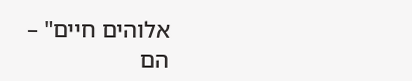אלוהים חיים" –
הם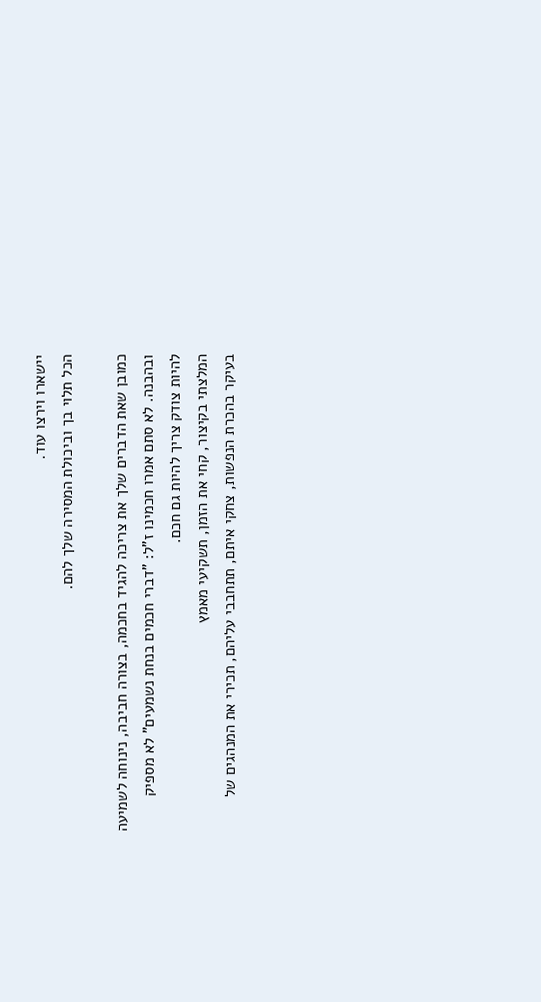יישארו וירצו עוד.
הכל תלוי בך וביכולת המסירה שלך להם.

כמובן שאת הדברים שלך את צריכה להגיד בחכמה, בצורה חביבה, נינוחה לשמיעה
ובהבנה. לא סתם אמרו חכמינו ז"ל: "דברי חכמים בנחת נשמעים" לא מספיק
להיות צודק צריך להיות גם חכם.
המלצתי בקיצור, קחי את הזמן, תשקיעי מאמץ
בעיקר בהכרת הנפשות, צחקי איתם, תתחבבי עליהם, תכירי את המנהגים של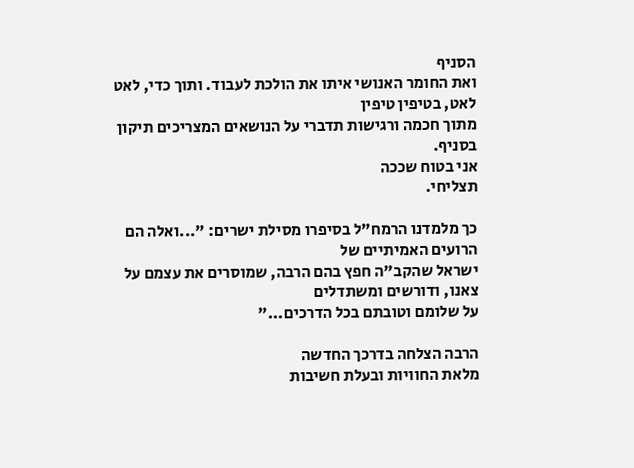הסניף
ואת החומר האנושי איתו את הולכת לעבוד. ותוך כדי, לאט לאט, בטיפין טיפין
מתוך חכמה ורגישות תדברי על הנושאים המצריכים תיקון בסניף.
אני בטוח שככה
תצליחי.

כך מלמדנו הרמח"ל בסיפרו מסילת ישרים: "...ואלה הם הרועים האמיתיים של
ישראל שהקב"ה חפץ בהם הרבה, שמוסרים את עצמם על צאנו, ודורשים ומשתדלים
על שלומם וטובתם בכל הדרכים..."

הרבה הצלחה בדרכך החדשה
מלאת החוויות ובעלת חשיבות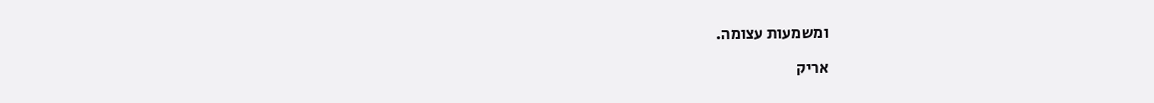ומשמעות עצומה.

אריק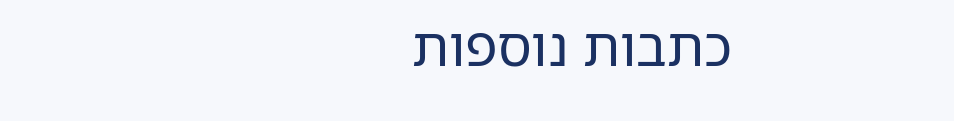כתבות נוספות